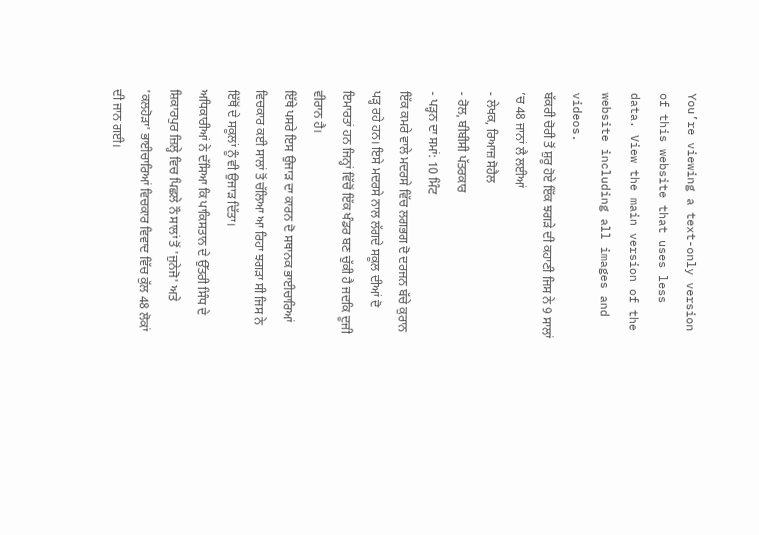You’re viewing a text-only version of this website that uses less data. View the main version of the website including all images and videos.
ਬੱਕਰੀ ਚੋਰੀ ਤੋਂ ਸ਼ੁਰੂ ਹੋਏ ਇੱਕ ਝਗੜੇ ਦੀ ਕਹਾਣੀ ਜਿਸ ਨੇ 9 ਸਾਲਾਂ ’ਚ 48 ਜਾਨਾਂ ਲੈ ਲਈਆਂ
- ਲੇਖਕ, ਰਿਆਜ਼ ਸੋਹੈਲ
- ਰੋਲ, ਬੀਬੀਸੀ ਪੱਤਰਕਾਰ
- ਪੜ੍ਹਨ ਦਾ ਸਮਾਂ: 10 ਮਿੰਟ
ਇੱਕ ਕਮਰੇ ਵਾਲੇ ਮਦਰਸੇ ਵਿੱਚ ਲਗਭਗ ਦੋ ਦਰਜਨ ਬੱਚੇ ਕੁਰਾਨ ਪੜ੍ਹ ਰਹੇ ਹਨ। ਇਸੇ ਮਦਰਸੇ ਨਾਲ ਲੱਗਦੇ ਸਕੂਲ ਦੀਆਂ ਦੋ ਇਮਾਰਤਾਂ ਹਨ ਜਿਨ੍ਹਾਂ ਵਿੱਚੋਂ ਇੱਕ ਖੰਡਰ ਬਣ ਚੁੱਕੀ ਹੈ ਜਦਕਿ ਦੂਜੀ ਵੀਰਾਨ ਹੈ।
ਇੱਥੇ ਪਸਰੇ ਇਸ ਉਜਾੜ ਦਾ ਕਾਰਨ ਦੋ ਸਥਾਨਕ ਭਾਈਚਾਰਿਆਂ ਵਿਚਕਾਰ ਕਈ ਸਾਲਾਂ ਤੋਂ ਚੱਲਿਆ ਆ ਰਿਹਾ ਝਗੜਾ ਸੀ ਜਿਸ ਨੇ ਇੱਥੋਂ ਦੇ ਸਕੂਲਾਂ ਨੂੰ ਵੀ ਉਜਾੜ ਦਿੱਤਾ।
ਅਧਿਕਾਰੀਆਂ ਨੇ ਦੱਸਿਆ ਕਿ ਪਾਕਿਸਤਾਨ ਦੇ ਉੱਤਰੀ ਸਿੰਧ ਦੇ ਸ਼ਿਕਾਰਪੁਰ ਜ਼ਿਲ੍ਹੇ ਵਿਚ ਪਿਛਲੇ ਨੌ ਸਾਲਾਂ ਤੋਂ 'ਜੁਨੇਜੋ' ਅਤੇ 'ਕਲਹੋੜਾ' ਭਾਈਚਾਰਿਆਂ ਵਿਚਕਾਰ ਵਿਵਾਦ ਵਿੱਚ ਕੁੱਲ 48 ਲੋਕਾਂ ਦੀ ਜਾਨ ਗਈ।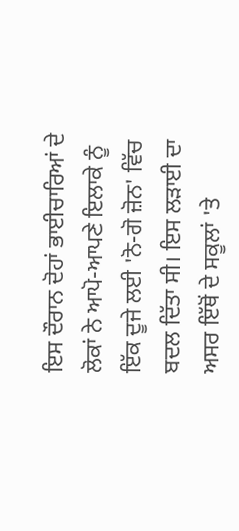ਇਸ ਦੌਰਾਨ ਦੋਹਾਂ ਭਾਈਚਾਰਿਆਂ ਦੇ ਲੋਕਾਂ ਨੇ ਆਪੋ-ਆਪਣੇ ਇਲਾਕੇ ਨੂੰ ਇੱਕ ਦੂਜੇ ਲਈ 'ਨੋ-ਗੋ ਜ਼ੋਨ' ਵਿੱਚ ਬਦਲ ਦਿੱਤਾ ਸੀ। ਇਸ ਲੜਾਈ ਦਾ ਅਸਰ ਇੱਥੋਂ ਦੇ ਸਕੂਲਾਂ 'ਤੇ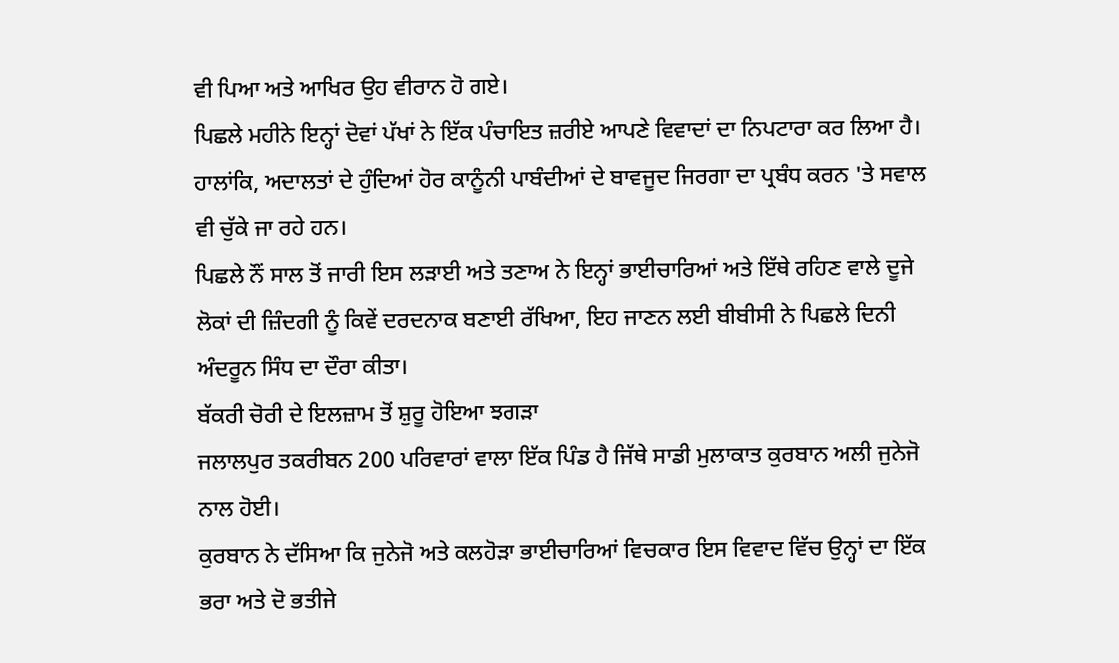ਵੀ ਪਿਆ ਅਤੇ ਆਖਿਰ ਉਹ ਵੀਰਾਨ ਹੋ ਗਏ।
ਪਿਛਲੇ ਮਹੀਨੇ ਇਨ੍ਹਾਂ ਦੋਵਾਂ ਪੱਖਾਂ ਨੇ ਇੱਕ ਪੰਚਾਇਤ ਜ਼ਰੀਏ ਆਪਣੇ ਵਿਵਾਦਾਂ ਦਾ ਨਿਪਟਾਰਾ ਕਰ ਲਿਆ ਹੈ। ਹਾਲਾਂਕਿ, ਅਦਾਲਤਾਂ ਦੇ ਹੁੰਦਿਆਂ ਹੋਰ ਕਾਨੂੰਨੀ ਪਾਬੰਦੀਆਂ ਦੇ ਬਾਵਜੂਦ ਜਿਰਗਾ ਦਾ ਪ੍ਰਬੰਧ ਕਰਨ 'ਤੇ ਸਵਾਲ ਵੀ ਚੁੱਕੇ ਜਾ ਰਹੇ ਹਨ।
ਪਿਛਲੇ ਨੌਂ ਸਾਲ ਤੋਂ ਜਾਰੀ ਇਸ ਲੜਾਈ ਅਤੇ ਤਣਾਅ ਨੇ ਇਨ੍ਹਾਂ ਭਾਈਚਾਰਿਆਂ ਅਤੇ ਇੱਥੇ ਰਹਿਣ ਵਾਲੇ ਦੂਜੇ ਲੋਕਾਂ ਦੀ ਜ਼ਿੰਦਗੀ ਨੂੰ ਕਿਵੇਂ ਦਰਦਨਾਕ ਬਣਾਈ ਰੱਖਿਆ, ਇਹ ਜਾਣਨ ਲਈ ਬੀਬੀਸੀ ਨੇ ਪਿਛਲੇ ਦਿਨੀ ਅੰਦਰੂਨ ਸਿੰਧ ਦਾ ਦੌਰਾ ਕੀਤਾ।
ਬੱਕਰੀ ਚੋਰੀ ਦੇ ਇਲਜ਼ਾਮ ਤੋਂ ਸ਼ੁਰੂ ਹੋਇਆ ਝਗੜਾ
ਜਲਾਲਪੁਰ ਤਕਰੀਬਨ 200 ਪਰਿਵਾਰਾਂ ਵਾਲਾ ਇੱਕ ਪਿੰਡ ਹੈ ਜਿੱਥੇ ਸਾਡੀ ਮੁਲਾਕਾਤ ਕੁਰਬਾਨ ਅਲੀ ਜੁਨੇਜੋ ਨਾਲ ਹੋਈ।
ਕੁਰਬਾਨ ਨੇ ਦੱਸਿਆ ਕਿ ਜੁਨੇਜੋ ਅਤੇ ਕਲਹੋੜਾ ਭਾਈਚਾਰਿਆਂ ਵਿਚਕਾਰ ਇਸ ਵਿਵਾਦ ਵਿੱਚ ਉਨ੍ਹਾਂ ਦਾ ਇੱਕ ਭਰਾ ਅਤੇ ਦੋ ਭਤੀਜੇ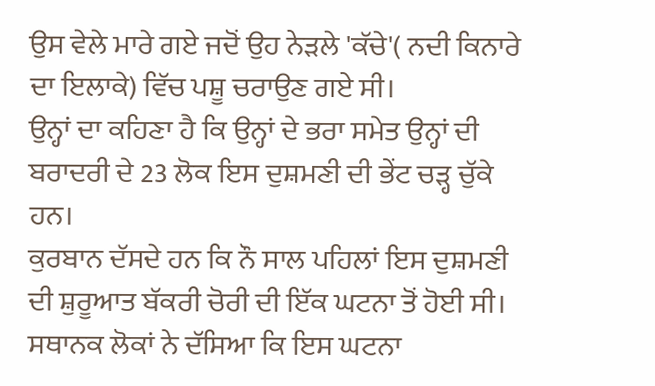ਉਸ ਵੇਲੇ ਮਾਰੇ ਗਏ ਜਦੋਂ ਉਹ ਨੇੜਲੇ 'ਕੱਚੇ'( ਨਦੀ ਕਿਨਾਰੇ ਦਾ ਇਲਾਕੇ) ਵਿੱਚ ਪਸ਼ੂ ਚਰਾਉਣ ਗਏ ਸੀ।
ਉਨ੍ਹਾਂ ਦਾ ਕਹਿਣਾ ਹੈ ਕਿ ਉਨ੍ਹਾਂ ਦੇ ਭਰਾ ਸਮੇਤ ਉਨ੍ਹਾਂ ਦੀ ਬਰਾਦਰੀ ਦੇ 23 ਲੋਕ ਇਸ ਦੁਸ਼ਮਣੀ ਦੀ ਭੇਂਟ ਚੜ੍ਹ ਚੁੱਕੇ ਹਨ।
ਕੁਰਬਾਨ ਦੱਸਦੇ ਹਨ ਕਿ ਨੌ ਸਾਲ ਪਹਿਲਾਂ ਇਸ ਦੁਸ਼ਮਣੀ ਦੀ ਸ਼ੁਰੂਆਤ ਬੱਕਰੀ ਚੋਰੀ ਦੀ ਇੱਕ ਘਟਨਾ ਤੋਂ ਹੋਈ ਸੀ।
ਸਥਾਨਕ ਲੋਕਾਂ ਨੇ ਦੱਸਿਆ ਕਿ ਇਸ ਘਟਨਾ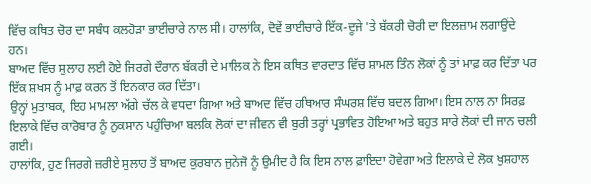ਵਿੱਚ ਕਥਿਤ ਚੋਰ ਦਾ ਸਬੰਧ ਕਲਹੋੜਾ ਭਾਈਚਾਰੇ ਨਾਲ ਸੀ। ਹਾਲਾਂਕਿ, ਦੋਵੇਂ ਭਾਈਚਾਰੇ ਇੱਕ-ਦੂਜੇ 'ਤੇ ਬੱਕਰੀ ਚੋਰੀ ਦਾ ਇਲਜ਼ਾਮ ਲਗਾਉਂਦੇ ਹਨ।
ਬਾਅਦ ਵਿੱਚ ਸੁਲਾਹ ਲਈ ਹੋਏ ਜਿਰਗੇ ਦੌਰਾਨ ਬੱਕਰੀ ਦੇ ਮਾਲਿਕ ਨੇ ਇਸ ਕਥਿਤ ਵਾਰਦਾਤ ਵਿੱਚ ਸ਼ਾਮਲ ਤਿੰਨ ਲੋਕਾਂ ਨੂੰ ਤਾਂ ਮਾਫ਼ ਕਰ ਦਿੱਤਾ ਪਰ ਇੱਕ ਸ਼ਖਸ ਨੂੰ ਮਾਫ਼ ਕਰਨ ਤੋਂ ਇਨਕਾਰ ਕਰ ਦਿੱਤਾ।
ਉਨ੍ਹਾਂ ਮੁਤਾਬਕ, ਇਹ ਮਾਮਲਾ ਅੱਗੇ ਚੱਲ ਕੇ ਵਧਦਾ ਗਿਆ ਅਤੇ ਬਾਅਦ ਵਿੱਚ ਹਥਿਆਰ ਸੰਘਰਸ਼ ਵਿੱਚ ਬਦਲ ਗਿਆ। ਇਸ ਨਾਲ ਨਾ ਸਿਰਫ਼ ਇਲਾਕੇ ਵਿੱਚ ਕਾਰੋਬਾਰ ਨੂੰ ਨੁਕਸਾਨ ਪਹੁੰਚਿਆ ਬਲਕਿ ਲੋਕਾਂ ਦਾ ਜੀਵਨ ਵੀ ਬੁਰੀ ਤਰ੍ਹਾਂ ਪ੍ਰਭਾਵਿਤ ਹੋਇਆ ਅਤੇ ਬਹੁਤ ਸਾਰੇ ਲੋਕਾਂ ਦੀ ਜਾਨ ਚਲੀ ਗਈ।
ਹਾਲਾਂਕਿ, ਹੁਣ ਜਿਰਗੇ ਜ਼ਰੀਏ ਸੁਲਾਹ ਤੋਂ ਬਾਅਦ ਕੁਰਬਾਨ ਜੁਨੇਜੋ ਨੂੰ ਉਮੀਦ ਹੈ ਕਿ ਇਸ ਨਾਲ ਫ਼ਾਇਦਾ ਹੋਵੇਗਾ ਅਤੇ ਇਲਾਕੇ ਦੇ ਲੋਕ ਖੁਸ਼ਹਾਲ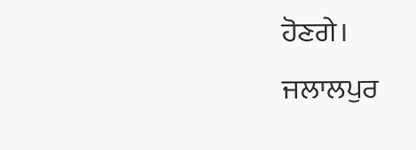ਹੋਣਗੇ।
ਜਲਾਲਪੁਰ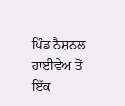ਪਿੰਡ ਨੈਸ਼ਨਲ ਹਾਈਵੇਅ ਤੋਂ ਇੱਕ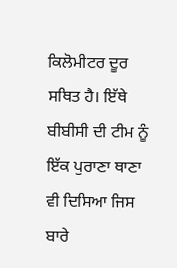ਕਿਲੋਮੀਟਰ ਦੂਰ ਸਥਿਤ ਹੈ। ਇੱਥੇ ਬੀਬੀਸੀ ਦੀ ਟੀਮ ਨੂੰ ਇੱਕ ਪੁਰਾਣਾ ਥਾਣਾ ਵੀ ਦਿਸਿਆ ਜਿਸ ਬਾਰੇ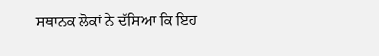ਸਥਾਨਕ ਲੋਕਾਂ ਨੇ ਦੱਸਿਆ ਕਿ ਇਹ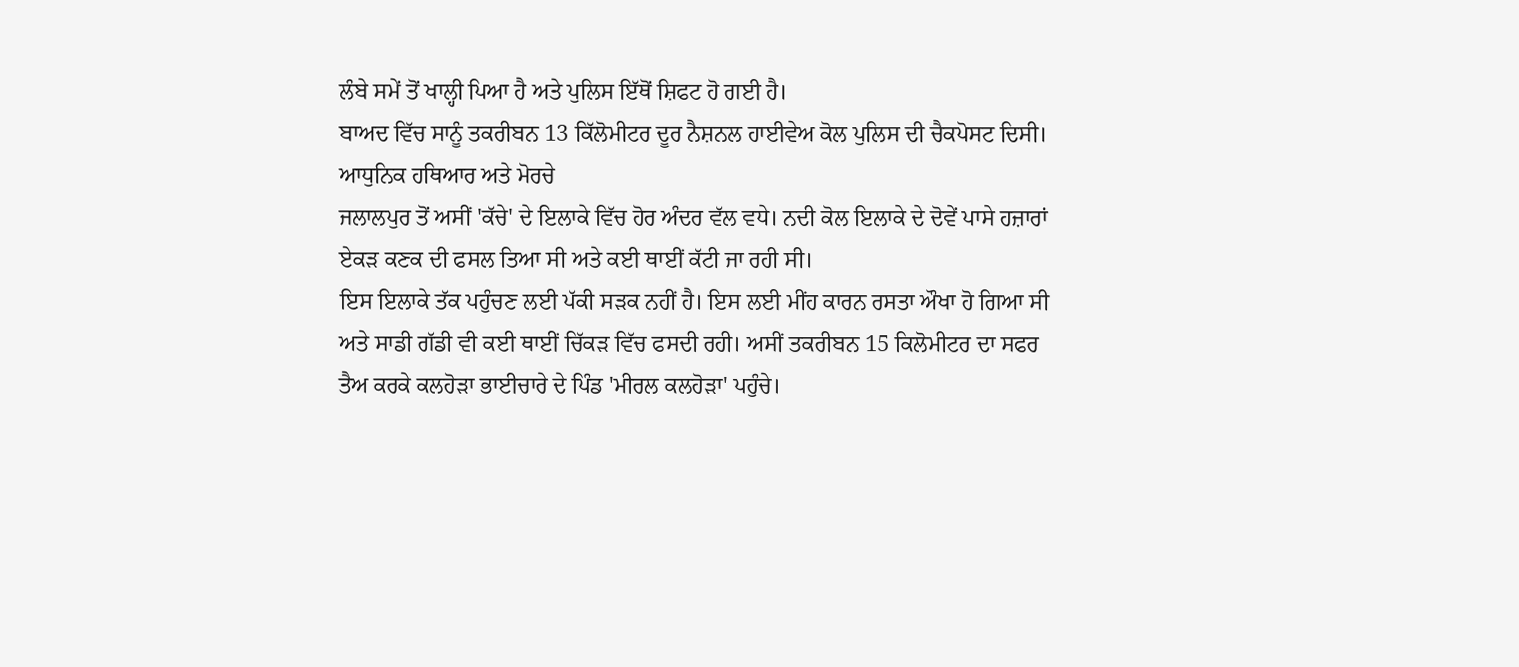ਲੰਬੇ ਸਮੇਂ ਤੋਂ ਖਾਲ੍ਹੀ ਪਿਆ ਹੈ ਅਤੇ ਪੁਲਿਸ ਇੱਥੋਂ ਸ਼ਿਫਟ ਹੋ ਗਈ ਹੈ।
ਬਾਅਦ ਵਿੱਚ ਸਾਨੂੰ ਤਕਰੀਬਨ 13 ਕਿੱਲੋਮੀਟਰ ਦੂਰ ਨੈਸ਼ਨਲ ਹਾਈਵੇਅ ਕੋਲ ਪੁਲਿਸ ਦੀ ਚੈਕਪੋਸਟ ਦਿਸੀ।
ਆਧੁਨਿਕ ਹਥਿਆਰ ਅਤੇ ਮੋਰਚੇ
ਜਲਾਲਪੁਰ ਤੋਂ ਅਸੀਂ 'ਕੱਚੇ' ਦੇ ਇਲਾਕੇ ਵਿੱਚ ਹੋਰ ਅੰਦਰ ਵੱਲ ਵਧੇ। ਨਦੀ ਕੋਲ ਇਲਾਕੇ ਦੇ ਦੋਵੇਂ ਪਾਸੇ ਹਜ਼ਾਰਾਂ ਏਕੜ ਕਣਕ ਦੀ ਫਸਲ ਤਿਆ ਸੀ ਅਤੇ ਕਈ ਥਾਈਂ ਕੱਟੀ ਜਾ ਰਹੀ ਸੀ।
ਇਸ ਇਲਾਕੇ ਤੱਕ ਪਹੁੰਚਣ ਲਈ ਪੱਕੀ ਸੜਕ ਨਹੀਂ ਹੈ। ਇਸ ਲਈ ਮੀਂਹ ਕਾਰਨ ਰਸਤਾ ਔਖਾ ਹੋ ਗਿਆ ਸੀ ਅਤੇ ਸਾਡੀ ਗੱਡੀ ਵੀ ਕਈ ਥਾਈਂ ਚਿੱਕੜ ਵਿੱਚ ਫਸਦੀ ਰਹੀ। ਅਸੀਂ ਤਕਰੀਬਨ 15 ਕਿਲੋਮੀਟਰ ਦਾ ਸਫਰ ਤੈਅ ਕਰਕੇ ਕਲਹੋੜਾ ਭਾਈਚਾਰੇ ਦੇ ਪਿੰਡ 'ਮੀਰਲ ਕਲਹੋੜਾ' ਪਹੁੰਚੇ।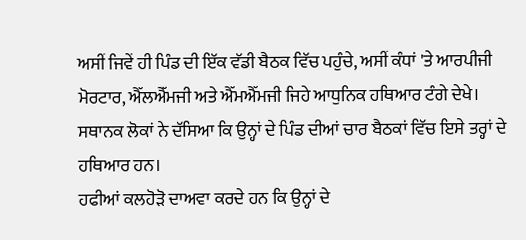ਅਸੀਂ ਜਿਵੇਂ ਹੀ ਪਿੰਡ ਦੀ ਇੱਕ ਵੱਡੀ ਬੈਠਕ ਵਿੱਚ ਪਹੁੰਚੇ, ਅਸੀਂ ਕੰਧਾਂ 'ਤੇ ਆਰਪੀਜੀ ਮੋਰਟਾਰ, ਐੱਲਐੱਮਜੀ ਅਤੇ ਐੱਮਐੱਮਜੀ ਜਿਹੇ ਆਧੁਨਿਕ ਹਥਿਆਰ ਟੰਗੇ ਦੇਖੇ।
ਸਥਾਨਕ ਲੋਕਾਂ ਨੇ ਦੱਸਿਆ ਕਿ ਉਨ੍ਹਾਂ ਦੇ ਪਿੰਡ ਦੀਆਂ ਚਾਰ ਬੈਠਕਾਂ ਵਿੱਚ ਇਸੇ ਤਰ੍ਹਾਂ ਦੇ ਹਥਿਆਰ ਹਨ।
ਹਫੀਆਂ ਕਲਹੋੜੋ ਦਾਅਵਾ ਕਰਦੇ ਹਨ ਕਿ ਉਨ੍ਹਾਂ ਦੇ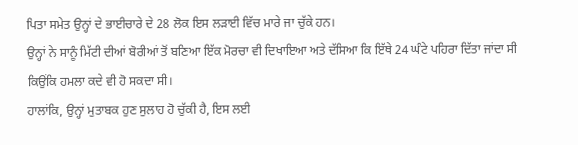ਪਿਤਾ ਸਮੇਤ ਉਨ੍ਹਾਂ ਦੇ ਭਾਈਚਾਰੇ ਦੇ 28 ਲੋਕ ਇਸ ਲੜਾਈ ਵਿੱਚ ਮਾਰੇ ਜਾ ਚੁੱਕੇ ਹਨ।
ਉਨ੍ਹਾਂ ਨੇ ਸਾਨੂੰ ਮਿੱਟੀ ਦੀਆਂ ਬੋਰੀਆਂ ਤੋਂ ਬਣਿਆ ਇੱਕ ਮੋਰਚਾ ਵੀ ਦਿਖਾਇਆ ਅਤੇ ਦੱਸਿਆ ਕਿ ਇੱਥੇ 24 ਘੰਟੇ ਪਹਿਰਾ ਦਿੱਤਾ ਜਾਂਦਾ ਸੀ ਕਿਉਂਕਿ ਹਮਲਾ ਕਦੇ ਵੀ ਹੋ ਸਕਦਾ ਸੀ।
ਹਾਲਾਂਕਿ, ਉਨ੍ਹਾਂ ਮੁਤਾਬਕ ਹੁਣ ਸੁਲਾਹ ਹੋ ਚੁੱਕੀ ਹੈ, ਇਸ ਲਈ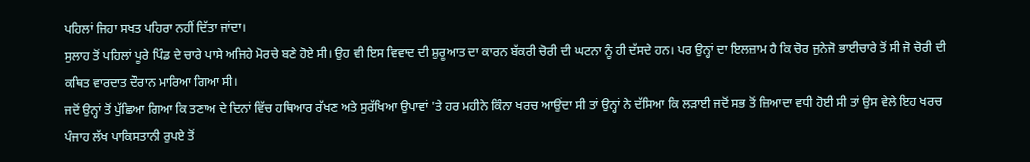ਪਹਿਲਾਂ ਜਿਹਾ ਸਖਤ ਪਹਿਰਾ ਨਹੀਂ ਦਿੱਤਾ ਜਾਂਦਾ।
ਸੁਲਾਹ ਤੋਂ ਪਹਿਲਾਂ ਪੂਰੇ ਪਿੰਡ ਦੇ ਚਾਰੇ ਪਾਸੇ ਅਜਿਹੇ ਮੋਰਚੇ ਬਣੇ ਹੋਏ ਸੀ। ਉਹ ਵੀ ਇਸ ਵਿਵਾਦ ਦੀ ਸ਼ੁਰੂਆਤ ਦਾ ਕਾਰਨ ਬੱਕਰੀ ਚੋਰੀ ਦੀ ਘਟਨਾ ਨੂੰ ਹੀ ਦੱਸਦੇ ਹਨ। ਪਰ ਉਨ੍ਹਾਂ ਦਾ ਇਲਜ਼ਾਮ ਹੈ ਕਿ ਚੋਰ ਜੁਨੇਜੋ ਭਾਈਚਾਰੇ ਤੋਂ ਸੀ ਜੋ ਚੋਰੀ ਦੀ ਕਥਿਤ ਵਾਰਦਾਤ ਦੌਰਾਨ ਮਾਰਿਆ ਗਿਆ ਸੀ।
ਜਦੋਂ ਉਨ੍ਹਾਂ ਤੋਂ ਪੁੱਛਿਆ ਗਿਆ ਕਿ ਤਣਾਅ ਦੇ ਦਿਨਾਂ ਵਿੱਚ ਹਥਿਆਰ ਰੱਖਣ ਅਤੇ ਸੁਰੱਖਿਆ ਉਪਾਵਾਂ 'ਤੇ ਹਰ ਮਹੀਨੇ ਕਿੰਨਾ ਖਰਚ ਆਉਂਦਾ ਸੀ ਤਾਂ ਉਨ੍ਹਾਂ ਨੇ ਦੱਸਿਆ ਕਿ ਲੜਾਈ ਜਦੋਂ ਸਭ ਤੋਂ ਜ਼ਿਆਦਾ ਵਧੀ ਹੋਈ ਸੀ ਤਾਂ ਉਸ ਵੇਲੇ ਇਹ ਖਰਚ ਪੰਜਾਹ ਲੱਖ ਪਾਕਿਸਤਾਨੀ ਰੁਪਏ ਤੋਂ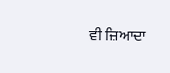ਵੀ ਜ਼ਿਆਦਾ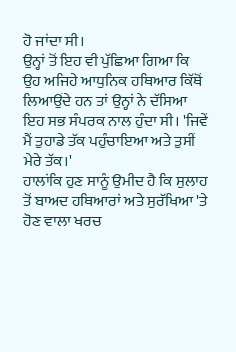ਹੋ ਜਾਂਦਾ ਸੀ।
ਉਨ੍ਹਾਂ ਤੋਂ ਇਹ ਵੀ ਪੁੱਛਿਆ ਗਿਆ ਕਿ ਉਹ ਅਜਿਹੇ ਆਧੁਨਿਕ ਹਥਿਆਰ ਕਿੱਥੋਂ ਲਿਆਉਂਦੇ ਹਨ ਤਾਂ ਉਨ੍ਹਾਂ ਨੇ ਦੱਸਿਆ ਇਹ ਸਭ ਸੰਪਰਕ ਨਾਲ ਹੁੰਦਾ ਸੀ। 'ਜਿਵੇਂ ਮੈਂ ਤੁਹਾਡੇ ਤੱਕ ਪਹੁੰਚਾਇਆ ਅਤੇ ਤੁਸੀਂ ਮੇਰੇ ਤੱਕ।'
ਹਾਲਾਂਕਿ ਹੁਣ ਸਾਨੂੰ ਉਮੀਦ ਹੈ ਕਿ ਸੁਲਾਹ ਤੋਂ ਬਾਅਦ ਹਥਿਆਰਾਂ ਅਤੇ ਸੁਰੱਖਿਆ 'ਤੇ ਹੋਣ ਵਾਲਾ ਖਰਚ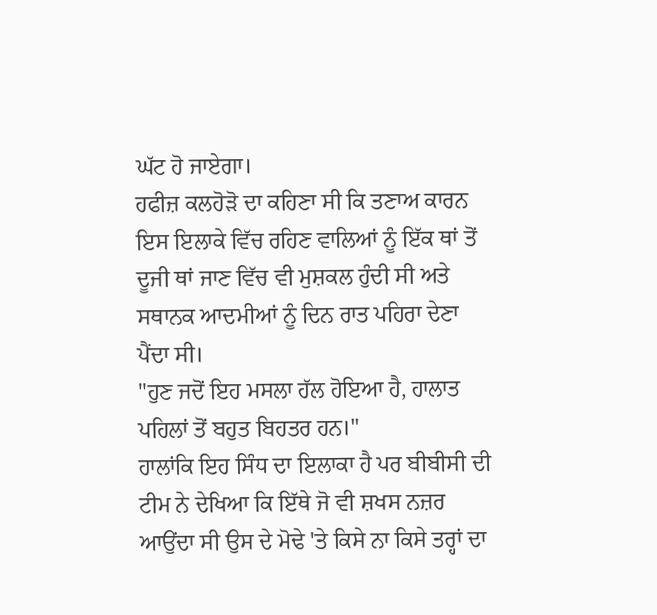ਘੱਟ ਹੋ ਜਾਏਗਾ।
ਹਫੀਜ਼ ਕਲਹੋੜੋ ਦਾ ਕਹਿਣਾ ਸੀ ਕਿ ਤਣਾਅ ਕਾਰਨ ਇਸ ਇਲਾਕੇ ਵਿੱਚ ਰਹਿਣ ਵਾਲਿਆਂ ਨੂੰ ਇੱਕ ਥਾਂ ਤੋਂ ਦੂਜੀ ਥਾਂ ਜਾਣ ਵਿੱਚ ਵੀ ਮੁਸ਼ਕਲ ਹੁੰਦੀ ਸੀ ਅਤੇ ਸਥਾਨਕ ਆਦਮੀਆਂ ਨੂੰ ਦਿਨ ਰਾਤ ਪਹਿਰਾ ਦੇਣਾ ਪੈਂਦਾ ਸੀ।
"ਹੁਣ ਜਦੋਂ ਇਹ ਮਸਲਾ ਹੱਲ ਹੋਇਆ ਹੈ, ਹਾਲਾਤ ਪਹਿਲਾਂ ਤੋਂ ਬਹੁਤ ਬਿਹਤਰ ਹਨ।"
ਹਾਲਾਂਕਿ ਇਹ ਸਿੰਧ ਦਾ ਇਲਾਕਾ ਹੈ ਪਰ ਬੀਬੀਸੀ ਦੀ ਟੀਮ ਨੇ ਦੇਖਿਆ ਕਿ ਇੱਥੇ ਜੋ ਵੀ ਸ਼ਖਸ ਨਜ਼ਰ ਆਉਂਦਾ ਸੀ ਉਸ ਦੇ ਮੋਢੇ 'ਤੇ ਕਿਸੇ ਨਾ ਕਿਸੇ ਤਰ੍ਹਾਂ ਦਾ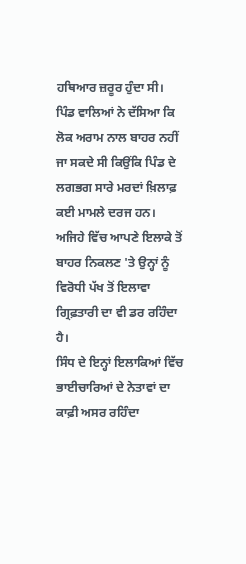ਹਥਿਆਰ ਜ਼ਰੂਰ ਹੁੰਦਾ ਸੀ।
ਪਿੰਡ ਵਾਲਿਆਂ ਨੇ ਦੱਸਿਆ ਕਿ ਲੋਕ ਅਰਾਮ ਨਾਲ ਬਾਹਰ ਨਹੀਂ ਜਾ ਸਕਦੇ ਸੀ ਕਿਉਂਕਿ ਪਿੰਡ ਦੇ ਲਗਭਗ ਸਾਰੇ ਮਰਦਾਂ ਖ਼ਿਲਾਫ਼ ਕਈ ਮਾਮਲੇ ਦਰਜ ਹਨ। ਅਜਿਹੇ ਵਿੱਚ ਆਪਣੇ ਇਲਾਕੇ ਤੋਂ ਬਾਹਰ ਨਿਕਲਣ 'ਤੇ ਉਨ੍ਹਾਂ ਨੂੰ ਵਿਰੋਧੀ ਪੱਖ ਤੋਂ ਇਲਾਵਾ ਗ੍ਰਿਫ਼ਤਾਰੀ ਦਾ ਵੀ ਡਰ ਰਹਿੰਦਾ ਹੈ।
ਸਿੰਧ ਦੇ ਇਨ੍ਹਾਂ ਇਲਾਕਿਆਂ ਵਿੱਚ ਭਾਈਚਾਰਿਆਂ ਦੇ ਨੇਤਾਵਾਂ ਦਾ ਕਾਫ਼ੀ ਅਸਰ ਰਹਿੰਦਾ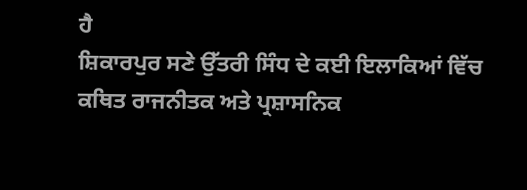ਹੈ
ਸ਼ਿਕਾਰਪੁਰ ਸਣੇ ਉੱਤਰੀ ਸਿੰਧ ਦੇ ਕਈ ਇਲਾਕਿਆਂ ਵਿੱਚ ਕਥਿਤ ਰਾਜਨੀਤਕ ਅਤੇ ਪ੍ਰਸ਼ਾਸਨਿਕ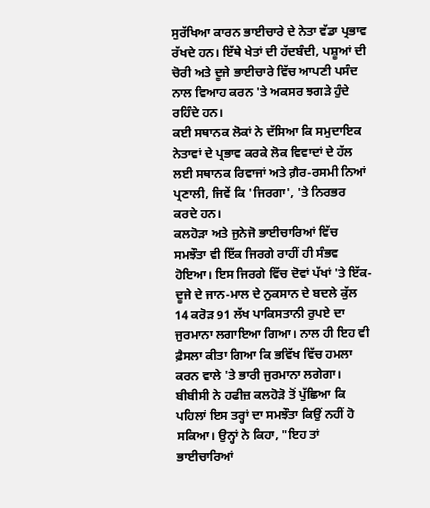ਸੁਰੱਖਿਆ ਕਾਰਨ ਭਾਈਚਾਰੇ ਦੇ ਨੇਤਾ ਵੱਡਾ ਪ੍ਰਭਾਵ ਰੱਖਦੇ ਹਨ। ਇੱਥੇ ਖੇਤਾਂ ਦੀ ਹੱਦਬੰਦੀ, ਪਸ਼ੂਆਂ ਦੀ ਚੋਰੀ ਅਤੇ ਦੂਜੇ ਭਾਈਚਾਰੇ ਵਿੱਚ ਆਪਣੀ ਪਸੰਦ ਨਾਲ ਵਿਆਹ ਕਰਨ 'ਤੇ ਅਕਸਰ ਝਗੜੇ ਹੁੰਦੇ ਰਹਿੰਦੇ ਹਨ।
ਕਈ ਸਥਾਨਕ ਲੋਕਾਂ ਨੇ ਦੱਸਿਆ ਕਿ ਸਮੁਦਾਇਕ ਨੇਤਾਵਾਂ ਦੇ ਪ੍ਰਭਾਵ ਕਰਕੇ ਲੋਕ ਵਿਵਾਦਾਂ ਦੇ ਹੱਲ ਲਈ ਸਥਾਨਕ ਰਿਵਾਜਾਂ ਅਤੇ ਗ਼ੈਰ-ਰਸਮੀ ਨਿਆਂ ਪ੍ਰਣਾਲੀ, ਜਿਵੇਂ ਕਿ 'ਜਿਰਗਾ', 'ਤੇ ਨਿਰਭਰ ਕਰਦੇ ਹਨ।
ਕਲਹੋੜਾ ਅਤੇ ਜੁਨੇਜੋ ਭਾਈਚਾਰਿਆਂ ਵਿੱਚ ਸਮਝੌਤਾ ਵੀ ਇੱਕ ਜਿਰਗੇ ਰਾਹੀਂ ਹੀ ਸੰਭਵ ਹੋਇਆ। ਇਸ ਜਿਰਗੇ ਵਿੱਚ ਦੋਵਾਂ ਪੱਖਾਂ 'ਤੇ ਇੱਕ-ਦੂਜੇ ਦੇ ਜਾਨ-ਮਾਲ ਦੇ ਨੁਕਸਾਨ ਦੇ ਬਦਲੇ ਕੁੱਲ 14 ਕਰੋੜ 91 ਲੱਖ ਪਾਕਿਸਤਾਨੀ ਰੁਪਏ ਦਾ ਜੁਰਮਾਨਾ ਲਗਾਇਆ ਗਿਆ। ਨਾਲ ਹੀ ਇਹ ਵੀ ਫ਼ੈਸਲਾ ਕੀਤਾ ਗਿਆ ਕਿ ਭਵਿੱਖ ਵਿੱਚ ਹਮਲਾ ਕਰਨ ਵਾਲੇ 'ਤੇ ਭਾਰੀ ਜੁਰਮਾਨਾ ਲਗੇਗਾ।
ਬੀਬੀਸੀ ਨੇ ਹਫੀਜ਼ ਕਲਹੋੜੋ ਤੋਂ ਪੁੱਛਿਆ ਕਿ ਪਹਿਲਾਂ ਇਸ ਤਰ੍ਹਾਂ ਦਾ ਸਮਝੌਤਾ ਕਿਉਂ ਨਹੀਂ ਹੋ ਸਕਿਆ। ਉਨ੍ਹਾਂ ਨੇ ਕਿਹਾ, "ਇਹ ਤਾਂ ਭਾਈਚਾਰਿਆਂ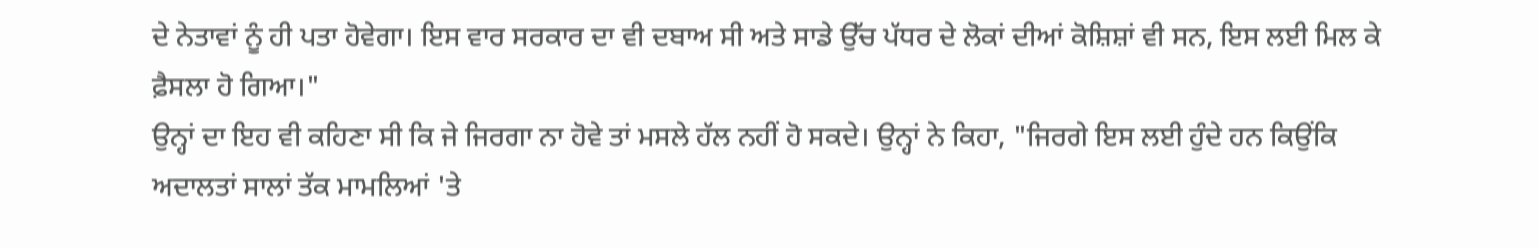ਦੇ ਨੇਤਾਵਾਂ ਨੂੰ ਹੀ ਪਤਾ ਹੋਵੇਗਾ। ਇਸ ਵਾਰ ਸਰਕਾਰ ਦਾ ਵੀ ਦਬਾਅ ਸੀ ਅਤੇ ਸਾਡੇ ਉੱਚ ਪੱਧਰ ਦੇ ਲੋਕਾਂ ਦੀਆਂ ਕੋਸ਼ਿਸ਼ਾਂ ਵੀ ਸਨ, ਇਸ ਲਈ ਮਿਲ ਕੇ ਫ਼ੈਸਲਾ ਹੋ ਗਿਆ।"
ਉਨ੍ਹਾਂ ਦਾ ਇਹ ਵੀ ਕਹਿਣਾ ਸੀ ਕਿ ਜੇ ਜਿਰਗਾ ਨਾ ਹੋਵੇ ਤਾਂ ਮਸਲੇ ਹੱਲ ਨਹੀਂ ਹੋ ਸਕਦੇ। ਉਨ੍ਹਾਂ ਨੇ ਕਿਹਾ, "ਜਿਰਗੇ ਇਸ ਲਈ ਹੁੰਦੇ ਹਨ ਕਿਉਂਕਿ ਅਦਾਲਤਾਂ ਸਾਲਾਂ ਤੱਕ ਮਾਮਲਿਆਂ 'ਤੇ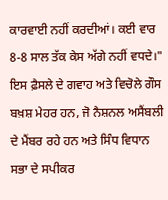ਕਾਰਵਾਈ ਨਹੀਂ ਕਰਦੀਆਂ। ਕਈ ਵਾਰ 8-8 ਸਾਲ ਤੱਕ ਕੇਸ ਅੱਗੇ ਨਹੀਂ ਵਧਦੇ।"
ਇਸ ਫ਼ੈਸਲੇ ਦੇ ਗਵਾਹ ਅਤੇ ਵਿਚੋਲੇ ਗੌਸ ਬਖ਼ਸ਼ ਮੇਹਰ ਹਨ, ਜੋ ਨੈਸ਼ਨਲ ਅਸੈਂਬਲੀ ਦੇ ਮੈਂਬਰ ਰਹੇ ਹਨ ਅਤੇ ਸਿੰਧ ਵਿਧਾਨ ਸਭਾ ਦੇ ਸਪੀਕਰ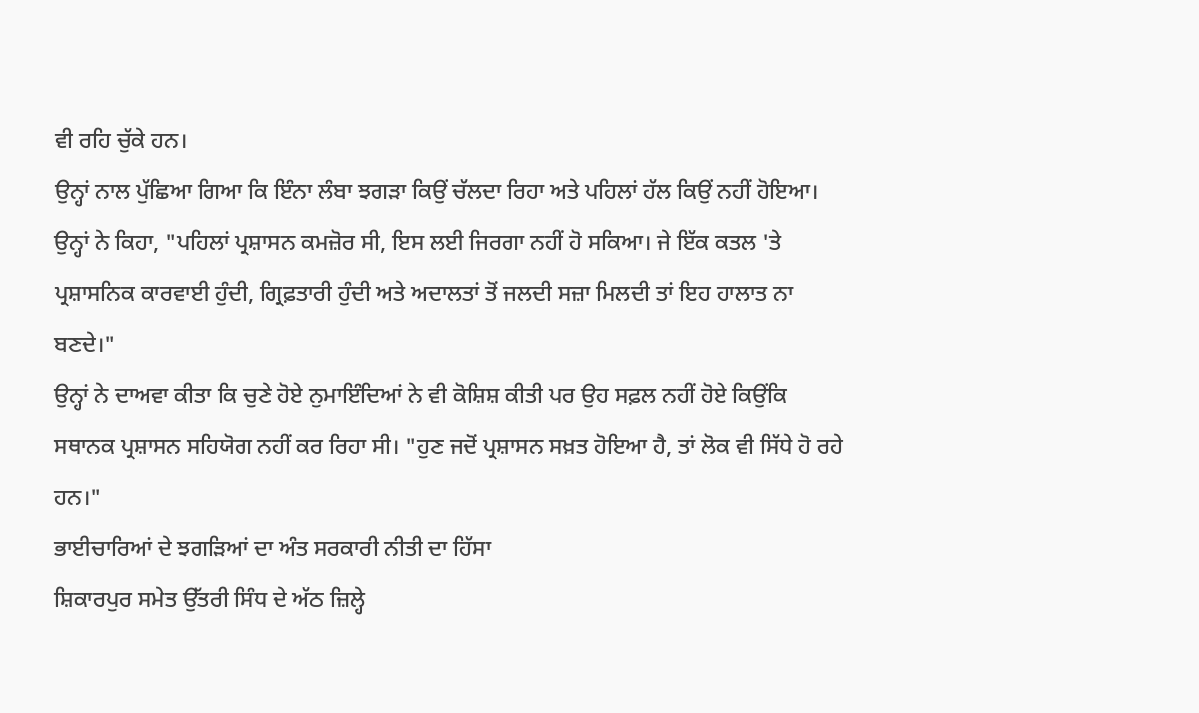ਵੀ ਰਹਿ ਚੁੱਕੇ ਹਨ।
ਉਨ੍ਹਾਂ ਨਾਲ ਪੁੱਛਿਆ ਗਿਆ ਕਿ ਇੰਨਾ ਲੰਬਾ ਝਗੜਾ ਕਿਉਂ ਚੱਲਦਾ ਰਿਹਾ ਅਤੇ ਪਹਿਲਾਂ ਹੱਲ ਕਿਉਂ ਨਹੀਂ ਹੋਇਆ। ਉਨ੍ਹਾਂ ਨੇ ਕਿਹਾ, "ਪਹਿਲਾਂ ਪ੍ਰਸ਼ਾਸਨ ਕਮਜ਼ੋਰ ਸੀ, ਇਸ ਲਈ ਜਿਰਗਾ ਨਹੀਂ ਹੋ ਸਕਿਆ। ਜੇ ਇੱਕ ਕਤਲ 'ਤੇ ਪ੍ਰਸ਼ਾਸਨਿਕ ਕਾਰਵਾਈ ਹੁੰਦੀ, ਗ੍ਰਿਫ਼ਤਾਰੀ ਹੁੰਦੀ ਅਤੇ ਅਦਾਲਤਾਂ ਤੋਂ ਜਲਦੀ ਸਜ਼ਾ ਮਿਲਦੀ ਤਾਂ ਇਹ ਹਾਲਾਤ ਨਾ ਬਣਦੇ।"
ਉਨ੍ਹਾਂ ਨੇ ਦਾਅਵਾ ਕੀਤਾ ਕਿ ਚੁਣੇ ਹੋਏ ਨੁਮਾਇੰਦਿਆਂ ਨੇ ਵੀ ਕੋਸ਼ਿਸ਼ ਕੀਤੀ ਪਰ ਉਹ ਸਫ਼ਲ ਨਹੀਂ ਹੋਏ ਕਿਉਂਕਿ ਸਥਾਨਕ ਪ੍ਰਸ਼ਾਸਨ ਸਹਿਯੋਗ ਨਹੀਂ ਕਰ ਰਿਹਾ ਸੀ। "ਹੁਣ ਜਦੋਂ ਪ੍ਰਸ਼ਾਸਨ ਸਖ਼ਤ ਹੋਇਆ ਹੈ, ਤਾਂ ਲੋਕ ਵੀ ਸਿੱਧੇ ਹੋ ਰਹੇ ਹਨ।"
ਭਾਈਚਾਰਿਆਂ ਦੇ ਝਗੜਿਆਂ ਦਾ ਅੰਤ ਸਰਕਾਰੀ ਨੀਤੀ ਦਾ ਹਿੱਸਾ
ਸ਼ਿਕਾਰਪੁਰ ਸਮੇਤ ਉੱਤਰੀ ਸਿੰਧ ਦੇ ਅੱਠ ਜ਼ਿਲ੍ਹੇ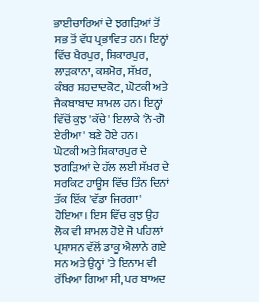ਭਾਈਚਾਰਿਆਂ ਦੇ ਝਗੜਿਆਂ ਤੋਂ ਸਭ ਤੋਂ ਵੱਧ ਪ੍ਰਭਾਵਿਤ ਹਨ। ਇਨ੍ਹਾਂ ਵਿੱਚ ਖੈਰਪੁਰ, ਸ਼ਿਕਾਰਪੁਰ, ਲਾੜਕਾਨਾ, ਕਸ਼ਮੋਰ, ਸੱਖ਼ਰ, ਕੰਬਰ ਸ਼ਹਦਾਦਕੋਟ, ਘੋਟਕੀ ਅਤੇ ਜੈਕਬਾਬਾਦ ਸ਼ਾਮਲ ਹਨ। ਇਨ੍ਹਾਂ ਵਿੱਚੋਂ ਕੁਝ 'ਕੱਚੇ' ਇਲਾਕੇ 'ਨੋ-ਗੋ ਏਰੀਆ' ਬਣੇ ਹੋਏ ਹਨ।
ਘੋਟਕੀ ਅਤੇ ਸ਼ਿਕਾਰਪੁਰ ਦੇ ਝਗੜਿਆਂ ਦੇ ਹੱਲ ਲਈ ਸੱਖ਼ਰ ਦੇ ਸਰਕਿਟ ਹਾਊਸ ਵਿੱਚ ਤਿੰਨ ਦਿਨਾਂ ਤੱਕ ਇੱਕ 'ਵੱਡਾ ਜਿਰਗਾ' ਹੋਇਆ। ਇਸ ਵਿੱਚ ਕੁਝ ਉਹ ਲੋਕ ਵੀ ਸ਼ਾਮਲ ਹੋਏ ਜੋ ਪਹਿਲਾਂ ਪ੍ਰਸ਼ਾਸਨ ਵੱਲੋਂ ਡਾਕੂ ਐਲਾਨੇ ਗਏ ਸਨ ਅਤੇ ਉਨ੍ਹਾਂ 'ਤੇ ਇਨਾਮ ਵੀ ਰੱਖਿਆ ਗਿਆ ਸੀ, ਪਰ ਬਾਅਦ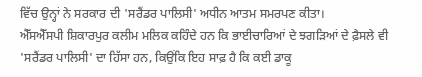ਵਿੱਚ ਉਨ੍ਹਾਂ ਨੇ ਸਰਕਾਰ ਦੀ 'ਸਰੈਂਡਰ ਪਾਲਿਸੀ' ਅਧੀਨ ਆਤਮ ਸਮਰਪਣ ਕੀਤਾ।
ਐੱਸਐੱਸਪੀ ਸ਼ਿਕਾਰਪੁਰ ਕਲੀਮ ਮਲਿਕ ਕਹਿੰਦੇ ਹਨ ਕਿ ਭਾਈਚਾਰਿਆਂ ਦੇ ਝਗੜਿਆਂ ਦੇ ਫ਼ੈਸਲੇ ਵੀ 'ਸਰੈਂਡਰ ਪਾਲਿਸੀ' ਦਾ ਹਿੱਸਾ ਹਨ, ਕਿਉਂਕਿ ਇਹ ਸਾਫ਼ ਹੈ ਕਿ ਕਈ ਡਾਕੂ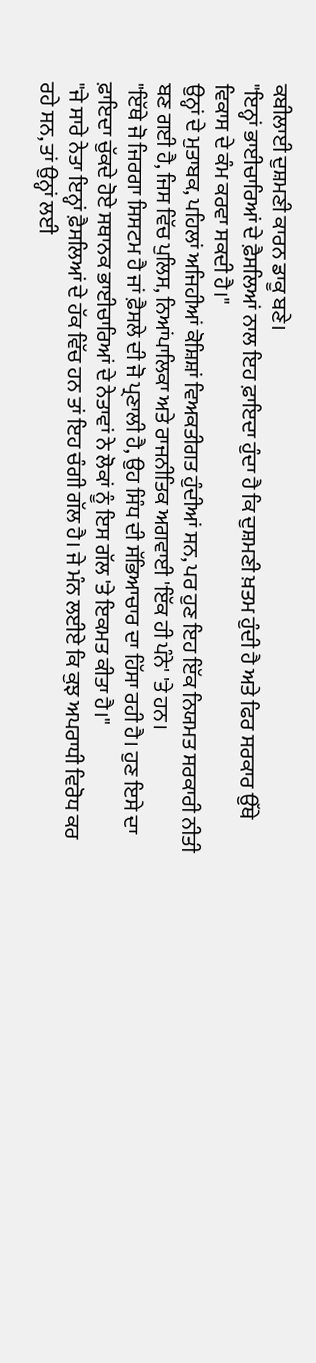ਕਬੀਲਾਈ ਦੁਸ਼ਮਣੀ ਕਾਰਨ ਡਾਕੂ ਬਣੇ।
"ਇਨ੍ਹਾਂ ਭਾਈਚਾਰਿਆਂ ਦੇ ਫ਼ੈਸਲਿਆਂ ਨਾਲ ਇਹ ਫ਼ਾਇਦਾ ਹੁੰਦਾ ਹੈ ਕਿ ਦੁਸ਼ਮਣੀ ਖ਼ਤਮ ਹੁੰਦੀ ਹੈ ਅਤੇ ਫਿਰ ਸਰਕਾਰ ਉੱਥੇ ਵਿਕਾਸ ਦੇ ਕੰਮ ਕਰਵਾ ਸਕਦੀ ਹੈ।"
ਉਨ੍ਹਾਂ ਦੇ ਮੁਤਾਬਕ, ਪਹਿਲਾਂ ਅਜਿਹੀਆਂ ਕੋਸ਼ਿਸ਼ਾਂ ਵਿਅਕਤੀਗਤ ਹੁੰਦੀਆਂ ਸਨ, ਪਰ ਹੁਣ ਇਹ ਇੱਕ ਨਿਯਮਤ ਸਰਕਾਰੀ ਨੀਤੀ ਬਣ ਗਈ ਹੈ, ਜਿਸ ਵਿੱਚ ਪੁਲਿਸ, ਨਿਆਂਪਾਲਿਕਾ ਅਤੇ ਰਾਜਨੀਤਿਕ ਅਗਵਾਈ 'ਇੱਕ ਹੀ ਪੰਨੇ' 'ਤੇ ਹਨ।
"ਇੱਥੇ ਜੋ ਜਿਰਗਾ ਸਿਸਟਮ ਹੈ ਜਾਂ ਫ਼ੈਸਲੇ ਦੀ ਜੋ ਪ੍ਰਣਾਲੀ ਹੈ, ਉਹ ਸਿੰਧ ਦੀ ਸੱਭਿਆਚਾਰ ਦਾ ਹਿੱਸਾ ਰਹੀ ਹੈ। ਹੁਣ ਇਸੇ ਦਾ ਫ਼ਾਇਦਾ ਚੁੱਕਦੇ ਹੋਏ ਸਥਾਨਕ ਭਾਈਚਾਰਿਆਂ ਦੇ ਨੇਤਾਵਾਂ ਨੇ ਲੋਕਾਂ ਨੂੰ ਇਸ ਗੱਲ 'ਤੇ ਇਕਮਤ ਕੀਤਾ ਹੈ।"
"ਜੇ ਸਾਰੇ ਨੇਤਾ ਇਨ੍ਹਾਂ ਫ਼ੈਸਲਿਆਂ ਦੇ ਹੱਕ ਵਿੱਚ ਹਨ ਤਾਂ ਇਹ ਚੰਗੀ ਗੱਲ ਹੈ। ਜੇ ਮੰਨ ਲਈਏ ਕਿ ਕੁਝ ਅਪਰਾਧੀ ਵਿਰੋਧ ਕਰ ਰਹੇ ਸਨ, ਤਾਂ ਉਨ੍ਹਾਂ ਲਈ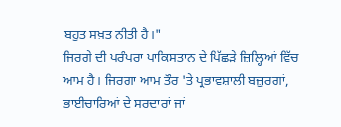ਬਹੁਤ ਸਖ਼ਤ ਨੀਤੀ ਹੈ।"
ਜਿਰਗੇ ਦੀ ਪਰੰਪਰਾ ਪਾਕਿਸਤਾਨ ਦੇ ਪਿੱਛੜੇ ਜ਼ਿਲ੍ਹਿਆਂ ਵਿੱਚ ਆਮ ਹੈ। ਜਿਰਗਾ ਆਮ ਤੌਰ 'ਤੇ ਪ੍ਰਭਾਵਸ਼ਾਲੀ ਬਜ਼ੁਰਗਾਂ, ਭਾਈਚਾਰਿਆਂ ਦੇ ਸਰਦਾਰਾਂ ਜਾਂ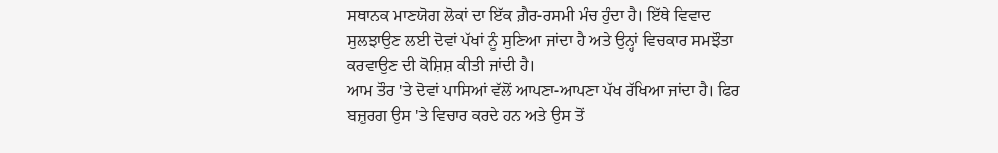ਸਥਾਨਕ ਮਾਣਯੋਗ ਲੋਕਾਂ ਦਾ ਇੱਕ ਗ਼ੈਰ-ਰਸਮੀ ਮੰਚ ਹੁੰਦਾ ਹੈ। ਇੱਥੇ ਵਿਵਾਦ ਸੁਲਝਾਉਣ ਲਈ ਦੋਵਾਂ ਪੱਖਾਂ ਨੂੰ ਸੁਣਿਆ ਜਾਂਦਾ ਹੈ ਅਤੇ ਉਨ੍ਹਾਂ ਵਿਚਕਾਰ ਸਮਝੌਤਾ ਕਰਵਾਉਣ ਦੀ ਕੋਸ਼ਿਸ਼ ਕੀਤੀ ਜਾਂਦੀ ਹੈ।
ਆਮ ਤੌਰ 'ਤੇ ਦੋਵਾਂ ਪਾਸਿਆਂ ਵੱਲੋਂ ਆਪਣਾ-ਆਪਣਾ ਪੱਖ ਰੱਖਿਆ ਜਾਂਦਾ ਹੈ। ਫਿਰ ਬਜ਼ੁਰਗ ਉਸ 'ਤੇ ਵਿਚਾਰ ਕਰਦੇ ਹਨ ਅਤੇ ਉਸ ਤੋਂ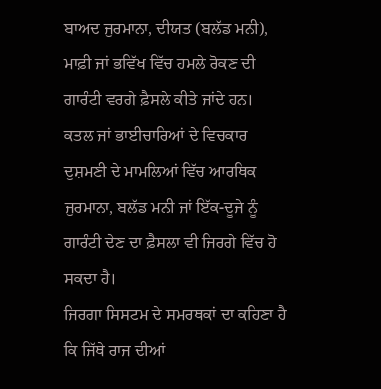ਬਾਅਦ ਜੁਰਮਾਨਾ, ਦੀਯਤ (ਬਲੱਡ ਮਨੀ), ਮਾਫ਼ੀ ਜਾਂ ਭਵਿੱਖ ਵਿੱਚ ਹਮਲੇ ਰੋਕਣ ਦੀ ਗਾਰੰਟੀ ਵਰਗੇ ਫ਼ੈਸਲੇ ਕੀਤੇ ਜਾਂਦੇ ਹਨ।
ਕਤਲ ਜਾਂ ਭਾਈਚਾਰਿਆਂ ਦੇ ਵਿਚਕਾਰ ਦੁਸ਼ਮਣੀ ਦੇ ਮਾਮਲਿਆਂ ਵਿੱਚ ਆਰਥਿਕ ਜੁਰਮਾਨਾ, ਬਲੱਡ ਮਨੀ ਜਾਂ ਇੱਕ-ਦੂਜੇ ਨੂੰ ਗਾਰੰਟੀ ਦੇਣ ਦਾ ਫ਼ੈਸਲਾ ਵੀ ਜਿਰਗੇ ਵਿੱਚ ਹੋ ਸਕਦਾ ਹੈ।
ਜਿਰਗਾ ਸਿਸਟਮ ਦੇ ਸਮਰਥਕਾਂ ਦਾ ਕਹਿਣਾ ਹੈ ਕਿ ਜਿੱਥੇ ਰਾਜ ਦੀਆਂ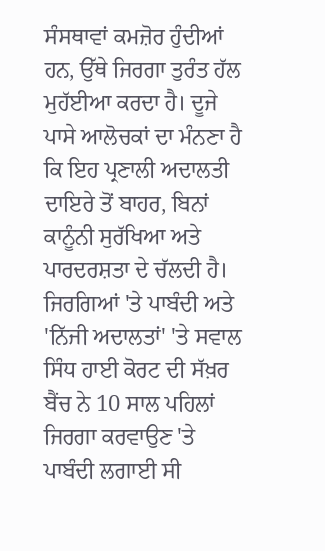ਸੰਸਥਾਵਾਂ ਕਮਜ਼ੋਰ ਹੁੰਦੀਆਂ ਹਨ, ਉੱਥੇ ਜਿਰਗਾ ਤੁਰੰਤ ਹੱਲ ਮੁਹੱਈਆ ਕਰਦਾ ਹੈ। ਦੂਜੇ ਪਾਸੇ ਆਲੋਚਕਾਂ ਦਾ ਮੰਨਣਾ ਹੈ ਕਿ ਇਹ ਪ੍ਰਣਾਲੀ ਅਦਾਲਤੀ ਦਾਇਰੇ ਤੋਂ ਬਾਹਰ, ਬਿਨਾਂ ਕਾਨੂੰਨੀ ਸੁਰੱਖਿਆ ਅਤੇ ਪਾਰਦਰਸ਼ਤਾ ਦੇ ਚੱਲਦੀ ਹੈ।
ਜਿਰਗਿਆਂ 'ਤੇ ਪਾਬੰਦੀ ਅਤੇ 'ਨਿੱਜੀ ਅਦਾਲਤਾਂ' 'ਤੇ ਸਵਾਲ
ਸਿੰਧ ਹਾਈ ਕੋਰਟ ਦੀ ਸੱਖ਼ਰ ਬੈਂਚ ਨੇ 10 ਸਾਲ ਪਹਿਲਾਂ ਜਿਰਗਾ ਕਰਵਾਉਣ 'ਤੇ ਪਾਬੰਦੀ ਲਗਾਈ ਸੀ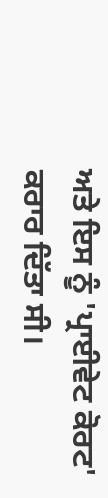ਅਤੇ ਇਸ ਨੂੰ 'ਪ੍ਰਾਈਵੇਟ ਕੋਰਟ' ਕਰਾਰ ਦਿੱਤਾ ਸੀ।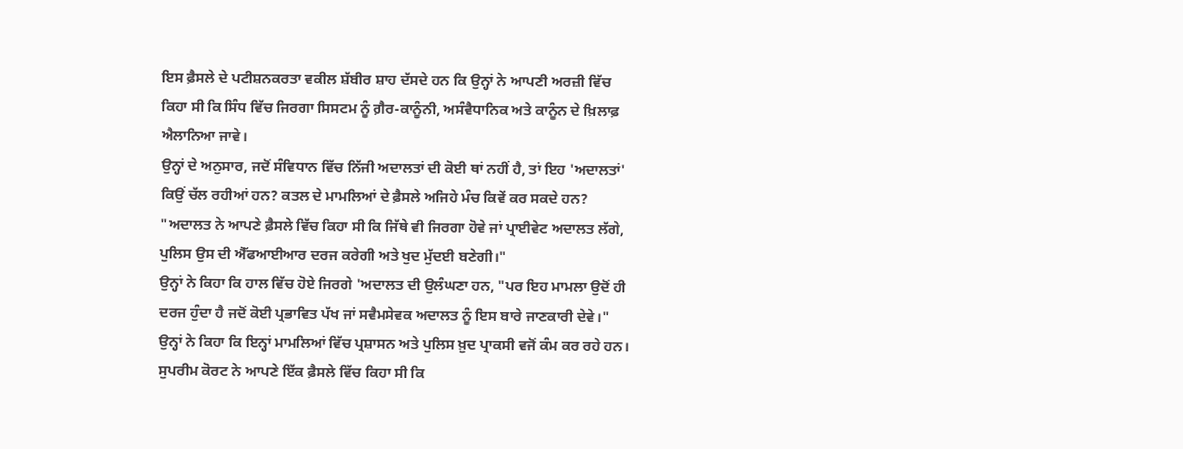ਇਸ ਫ਼ੈਸਲੇ ਦੇ ਪਟੀਸ਼ਨਕਰਤਾ ਵਕੀਲ ਸ਼ੱਬੀਰ ਸ਼ਾਹ ਦੱਸਦੇ ਹਨ ਕਿ ਉਨ੍ਹਾਂ ਨੇ ਆਪਣੀ ਅਰਜ਼ੀ ਵਿੱਚ ਕਿਹਾ ਸੀ ਕਿ ਸਿੰਧ ਵਿੱਚ ਜਿਰਗਾ ਸਿਸਟਮ ਨੂੰ ਗ਼ੈਰ-ਕਾਨੂੰਨੀ, ਅਸੰਵੈਧਾਨਿਕ ਅਤੇ ਕਾਨੂੰਨ ਦੇ ਖ਼ਿਲਾਫ਼ ਐਲਾਨਿਆ ਜਾਵੇ।
ਉਨ੍ਹਾਂ ਦੇ ਅਨੁਸਾਰ, ਜਦੋਂ ਸੰਵਿਧਾਨ ਵਿੱਚ ਨਿੱਜੀ ਅਦਾਲਤਾਂ ਦੀ ਕੋਈ ਥਾਂ ਨਹੀਂ ਹੈ, ਤਾਂ ਇਹ 'ਅਦਾਲਤਾਂ' ਕਿਉਂ ਚੱਲ ਰਹੀਆਂ ਹਨ? ਕਤਲ ਦੇ ਮਾਮਲਿਆਂ ਦੇ ਫ਼ੈਸਲੇ ਅਜਿਹੇ ਮੰਚ ਕਿਵੇਂ ਕਰ ਸਕਦੇ ਹਨ?
"ਅਦਾਲਤ ਨੇ ਆਪਣੇ ਫ਼ੈਸਲੇ ਵਿੱਚ ਕਿਹਾ ਸੀ ਕਿ ਜਿੱਥੇ ਵੀ ਜਿਰਗਾ ਹੋਵੇ ਜਾਂ ਪ੍ਰਾਈਵੇਟ ਅਦਾਲਤ ਲੱਗੇ, ਪੁਲਿਸ ਉਸ ਦੀ ਐੱਫਆਈਆਰ ਦਰਜ ਕਰੇਗੀ ਅਤੇ ਖੁਦ ਮੁੱਦਈ ਬਣੇਗੀ।"
ਉਨ੍ਹਾਂ ਨੇ ਕਿਹਾ ਕਿ ਹਾਲ ਵਿੱਚ ਹੋਏ ਜਿਰਗੇ 'ਅਦਾਲਤ ਦੀ ਉਲੰਘਣਾ ਹਨ, "ਪਰ ਇਹ ਮਾਮਲਾ ਉਦੋਂ ਹੀ ਦਰਜ ਹੁੰਦਾ ਹੈ ਜਦੋਂ ਕੋਈ ਪ੍ਰਭਾਵਿਤ ਪੱਖ ਜਾਂ ਸਵੈਮਸੇਵਕ ਅਦਾਲਤ ਨੂੰ ਇਸ ਬਾਰੇ ਜਾਣਕਾਰੀ ਦੇਵੇ।"
ਉਨ੍ਹਾਂ ਨੇ ਕਿਹਾ ਕਿ ਇਨ੍ਹਾਂ ਮਾਮਲਿਆਂ ਵਿੱਚ ਪ੍ਰਸ਼ਾਸਨ ਅਤੇ ਪੁਲਿਸ ਖ਼ੁਦ ਪ੍ਰਾਕਸੀ ਵਜੋਂ ਕੰਮ ਕਰ ਰਹੇ ਹਨ।
ਸੁਪਰੀਮ ਕੋਰਟ ਨੇ ਆਪਣੇ ਇੱਕ ਫ਼ੈਸਲੇ ਵਿੱਚ ਕਿਹਾ ਸੀ ਕਿ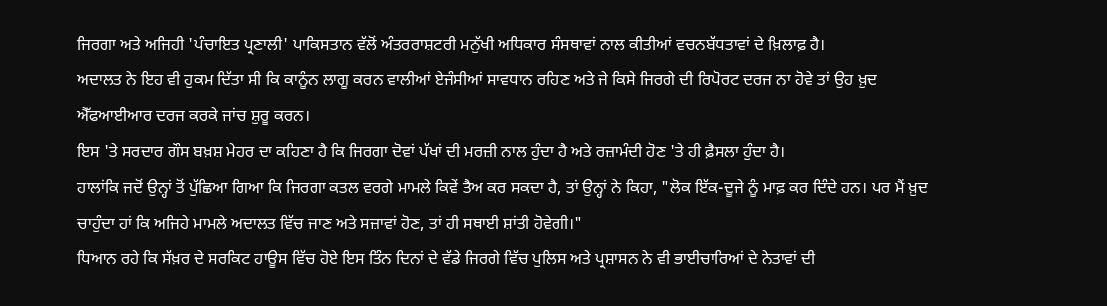ਜਿਰਗਾ ਅਤੇ ਅਜਿਹੀ 'ਪੰਚਾਇਤ ਪ੍ਰਣਾਲੀ' ਪਾਕਿਸਤਾਨ ਵੱਲੋਂ ਅੰਤਰਰਾਸ਼ਟਰੀ ਮਨੁੱਖੀ ਅਧਿਕਾਰ ਸੰਸਥਾਵਾਂ ਨਾਲ ਕੀਤੀਆਂ ਵਚਨਬੱਧਤਾਵਾਂ ਦੇ ਖ਼ਿਲਾਫ਼ ਹੈ।
ਅਦਾਲਤ ਨੇ ਇਹ ਵੀ ਹੁਕਮ ਦਿੱਤਾ ਸੀ ਕਿ ਕਾਨੂੰਨ ਲਾਗੂ ਕਰਨ ਵਾਲੀਆਂ ਏਜੰਸੀਆਂ ਸਾਵਧਾਨ ਰਹਿਣ ਅਤੇ ਜੇ ਕਿਸੇ ਜਿਰਗੇ ਦੀ ਰਿਪੋਰਟ ਦਰਜ ਨਾ ਹੋਵੇ ਤਾਂ ਉਹ ਖ਼ੁਦ ਐੱਫਆਈਆਰ ਦਰਜ ਕਰਕੇ ਜਾਂਚ ਸ਼ੁਰੂ ਕਰਨ।
ਇਸ 'ਤੇ ਸਰਦਾਰ ਗੌਸ ਬਖ਼ਸ਼ ਮੇਹਰ ਦਾ ਕਹਿਣਾ ਹੈ ਕਿ ਜਿਰਗਾ ਦੋਵਾਂ ਪੱਖਾਂ ਦੀ ਮਰਜ਼ੀ ਨਾਲ ਹੁੰਦਾ ਹੈ ਅਤੇ ਰਜ਼ਾਮੰਦੀ ਹੋਣ 'ਤੇ ਹੀ ਫ਼ੈਸਲਾ ਹੁੰਦਾ ਹੈ।
ਹਾਲਾਂਕਿ ਜਦੋਂ ਉਨ੍ਹਾਂ ਤੋਂ ਪੁੱਛਿਆ ਗਿਆ ਕਿ ਜਿਰਗਾ ਕਤਲ ਵਰਗੇ ਮਾਮਲੇ ਕਿਵੇਂ ਤੈਅ ਕਰ ਸਕਦਾ ਹੈ, ਤਾਂ ਉਨ੍ਹਾਂ ਨੇ ਕਿਹਾ, "ਲੋਕ ਇੱਕ-ਦੂਜੇ ਨੂੰ ਮਾਫ਼ ਕਰ ਦਿੰਦੇ ਹਨ। ਪਰ ਮੈਂ ਖ਼ੁਦ ਚਾਹੁੰਦਾ ਹਾਂ ਕਿ ਅਜਿਹੇ ਮਾਮਲੇ ਅਦਾਲਤ ਵਿੱਚ ਜਾਣ ਅਤੇ ਸਜ਼ਾਵਾਂ ਹੋਣ, ਤਾਂ ਹੀ ਸਥਾਈ ਸ਼ਾਂਤੀ ਹੋਵੇਗੀ।"
ਧਿਆਨ ਰਹੇ ਕਿ ਸੱਖ਼ਰ ਦੇ ਸਰਕਿਟ ਹਾਊਸ ਵਿੱਚ ਹੋਏ ਇਸ ਤਿੰਨ ਦਿਨਾਂ ਦੇ ਵੱਡੇ ਜਿਰਗੇ ਵਿੱਚ ਪੁਲਿਸ ਅਤੇ ਪ੍ਰਸ਼ਾਸਨ ਨੇ ਵੀ ਭਾਈਚਾਰਿਆਂ ਦੇ ਨੇਤਾਵਾਂ ਦੀ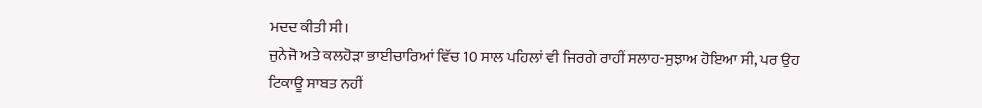ਮਦਦ ਕੀਤੀ ਸੀ।
ਜੁਨੇਜੋ ਅਤੇ ਕਲਹੋੜਾ ਭਾਈਚਾਰਿਆਂ ਵਿੱਚ 10 ਸਾਲ ਪਹਿਲਾਂ ਵੀ ਜਿਰਗੇ ਰਾਹੀਂ ਸਲਾਹ-ਸੁਝਾਅ ਹੋਇਆ ਸੀ, ਪਰ ਉਹ ਟਿਕਾਊ ਸਾਬਤ ਨਹੀਂ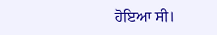ਹੋਇਆ ਸੀ।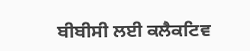ਬੀਬੀਸੀ ਲਈ ਕਲੈਕਟਿਵ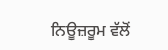ਨਿਊਜ਼ਰੂਮ ਵੱਲੋਂ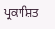ਪ੍ਰਕਾਸ਼ਿਤ